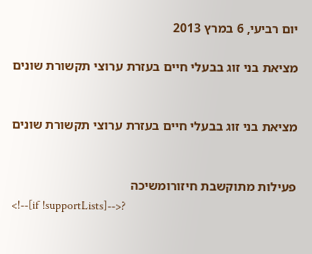יום רביעי, 6 במרץ 2013

מציאת בני זוג בבעלי חיים בעזרת ערוצי תקשורת שונים


מציאת בני זוג בבעלי חיים בעזרת ערוצי תקשורת שונים


פעילות מתוקשבת חיזורומשיכה
<!--[if !supportLists]-->?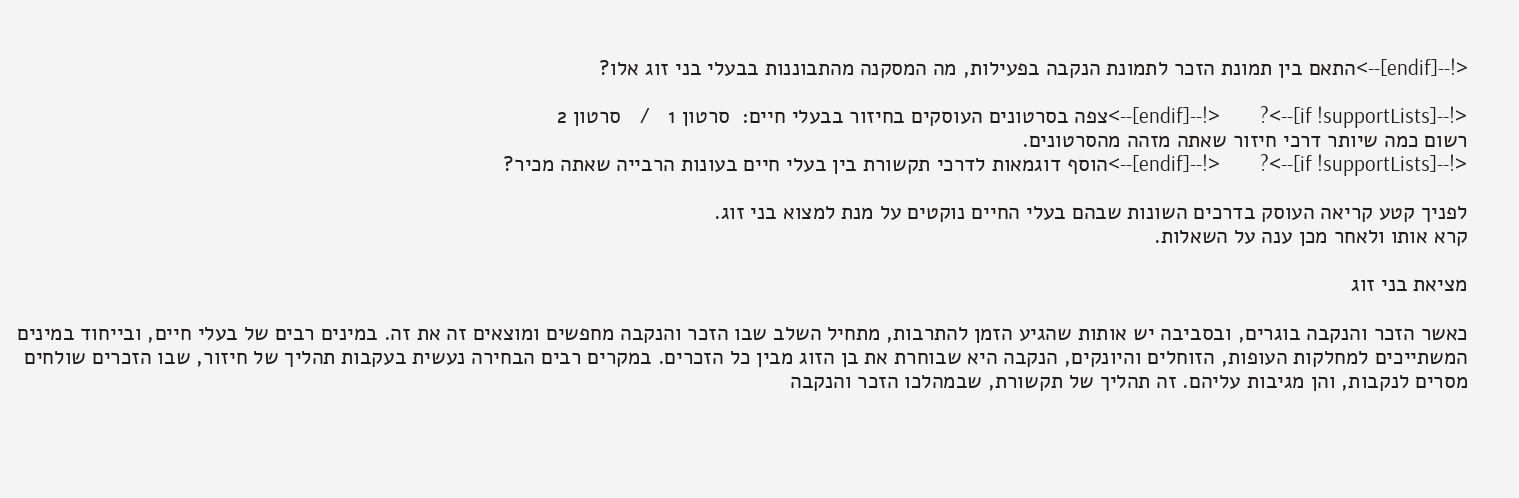<!--[endif]-->התאם בין תמונת הזכר לתמונת הנקבה בפעילות, מה המסקנה מהתבוננות בבעלי בני זוג אלו?

<!--[if !supportLists]-->?        <!--[endif]-->צפה בסרטונים העוסקים בחיזור בבעלי חיים:  סרטון 1   /   סרטון 2
רשום כמה שיותר דרכי חיזור שאתה מזהה מהסרטונים.
<!--[if !supportLists]-->?        <!--[endif]-->הוסף דוגמאות לדרכי תקשורת בין בעלי חיים בעונות הרבייה שאתה מכיר?

לפניך קטע קריאה העוסק בדרכים השונות שבהם בעלי החיים נוקטים על מנת למצוא בני זוג.
קרא אותו ולאחר מכן ענה על השאלות.

מציאת בני זוג

כאשר הזכר והנקבה בוגרים, ובסביבה יש אותות שהגיע הזמן להתרבות, מתחיל השלב שבו הזכר והנקבה מחפשים ומוצאים זה את זה. במינים רבים של בעלי חיים, ובייחוד במינים המשתייכים למחלקות העופות, הזוחלים והיונקים, הנקבה היא שבוחרת את בן הזוג מבין כל הזכרים. במקרים רבים הבחירה נעשית בעקבות תהליך של חיזור, שבו הזכרים שולחים מסרים לנקבות, והן מגיבות עליהם. זה תהליך של תקשורת, שבמהלכו הזכר והנקבה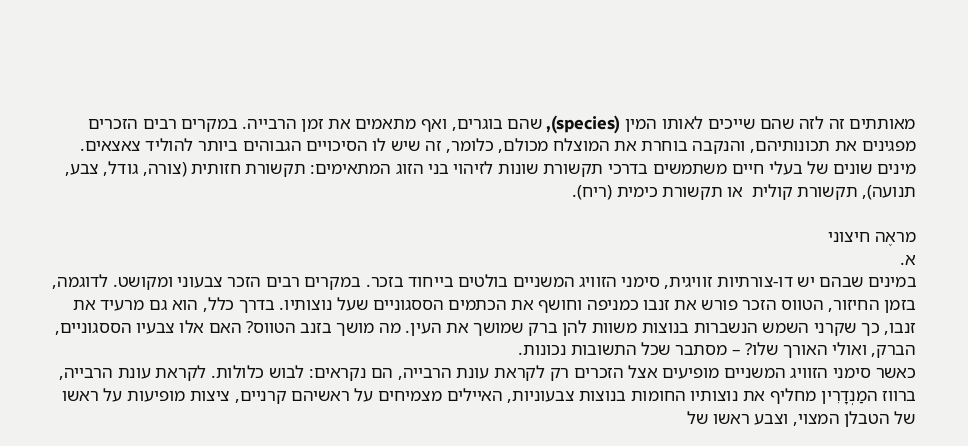מאותתים זה לזה שהם שייכים לאותו המין (species), שהם בוגרים, ואף מתאמים את זמן הרבייה. במקרים רבים הזכרים מפגינים את תכונותיהם, והנקבה בוחרת את המוצלח מכולם, כלומר, זה שיש לו הסיכויים הגבוהים ביותר להוליד צאצאים.
מינים שונים של בעלי חיים משתמשים בדרכי תקשורת שונות לזיהוי בני הזוג המתאימים: תקשורת חזותית (צורה, גודל, צבע, תנועה), תקשורת קולית  או תקשורת כימית (ריח).

מראֶה חיצוני
א.
במינים שבהם יש דו-צורתיות זוויגית, סימני הזוויג המשניים בולטים בייחוד בזכר. במקרים רבים הזכר צבעוני ומקושט. לדוגמה, בזמן החיזור, הטווס הזכר פורש את זנבו כמניפה וחושף את הכתמים הססגוניים שעל נוצותיו. בדרך כלל, הוא גם מרעיד את זנבו, כך שקרני השמש הנשברות בנוצות משוות להן ברק שמושך את העין. מה מושך בזנב הטווס? האם אלו צבעיו הססגוניים, הברק, ואולי האורך שלו? – מסתבר שכל התשובות נכונות.
כאשר סימני הזוויג המשניים מופיעים אצל הזכרים רק לקראת עונת הרבייה, הם נקראים: לבוש כלולות. לקראת עונת הרבייה, ברווז המַנְדָרִין מחליף את נוצותיו החומות בנוצות צבעוניות, האיילים מצמיחים על ראשיהם קרניים, ציצות מופיעות על ראשו של הטבלן המצוי, וצבע ראשו של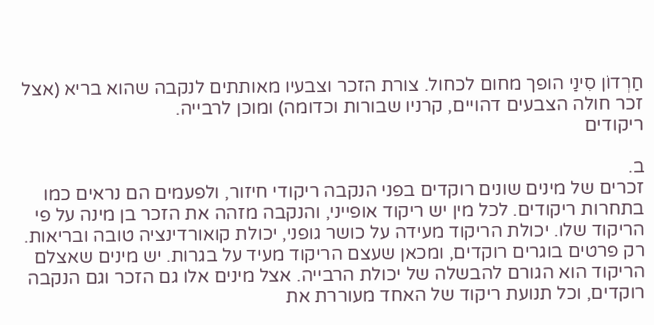חַרְדוֹן סִינַי הופך מחום לכחול. צורת הזכר וצבעיו מאותתים לנקבה שהוא בריא (אצל זכר חולה הצבעים דהויים, קרניו שבורות וכדומה) ומוכן לרבייה.
ריקודים

ב.
זכרים של מינים שונים רוקדים בפני הנקבה ריקודי חיזור, ולפעמים הם נראים כמו בתחרות ריקודים. לכל מין יש ריקוד אופייני, והנקבה מזהה את הזכר בן מינה על פי הריקוד שלו. יכולת הריקוד מעידה על כושר גופני, יכולת קואורדינציה טובה ובריאות. רק פרטים בוגרים רוקדים, ומכאן שעצם הריקוד מעיד על בגרות. יש מינים שאצלם הריקוד הוא הגורם להבשלה של יכולת הרבייה. אצל מינים אלו גם הזכר וגם הנקבה רוקדים, וכל תנועת ריקוד של האחד מעוררת את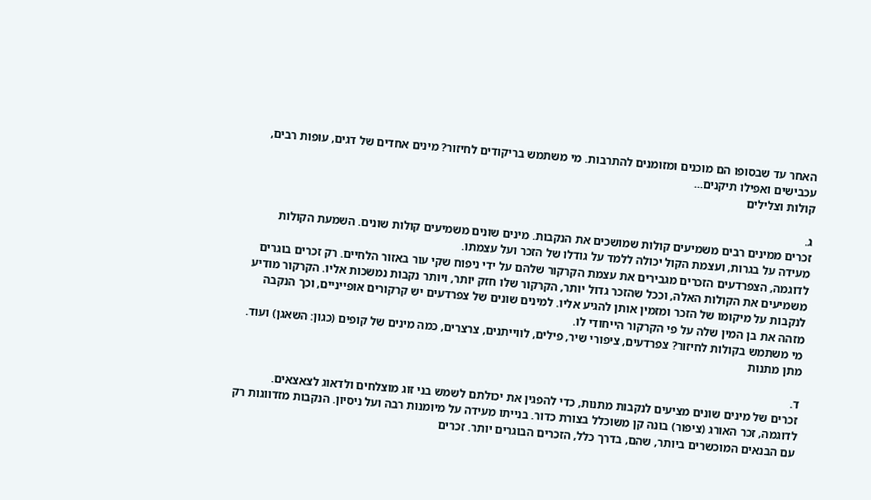האחר עד שבסופו הם מוכנים ומזומנים להתרבות. מי משתמש בריקודים לחיזור? מינים אחדים של דגים, עופות רבים, עכבישים ואפילו תיקנים...
קולות וצלילים

ג.
זכרים ממינים רבים משמיעים קולות שמושכים את הנקבות. מינים שונים משמיעים קולות שונים. השמעת הקולות מעידה על בגרות, ועצמת הקול יכולה ללמד על גודלו של הזכר ועל עצמתו.
לדוגמה, הצפרדעים הזכרים מגבירים את עצמת הקרקור שלהם על ידי ניפוח שקי עור באזור הלחיים. רק זכרים בוגרים משמיעים את הקולות האלה, וככל שהזכר גדול יותר, הקרקור שלו חזק יותר, ויותר נקבות נמשכות אליו. הקרקור מודיע לנקבות על מיקומו של הזכר ומזמין אותן להגיע אליו. למינים שונים של צפרדעים יש קרקורים אופייניים, וכך הנקבה מזהה את בן המין שלה על פי הקרקור הייחודי לו.
מי משתמש בקולות לחיזור? צפרדעים, ציפורי שיר, פילים, לווייתנים, צרצרים, כמה מינים של קופים (כגון: השאגן) ועוד.
מתן מתנות

ד.
זכרים של מינים שונים מציעים לנקבות מתנות, כדי להפגין את יכולתם לשמש בני זוג מוצלחים ולדאוג לצאצאים. לדוגמה, זכר האורג (ציפור) בונה קן משוכלל בצורת כדור. בנייתו מעידה על מיומנות רבה ועל ניסיון. הנקבות מזדווגות רק עם הבנאים המוכשרים ביותר, שהם, בדרך כלל, הזכרים הבוגרים יותר. זכרים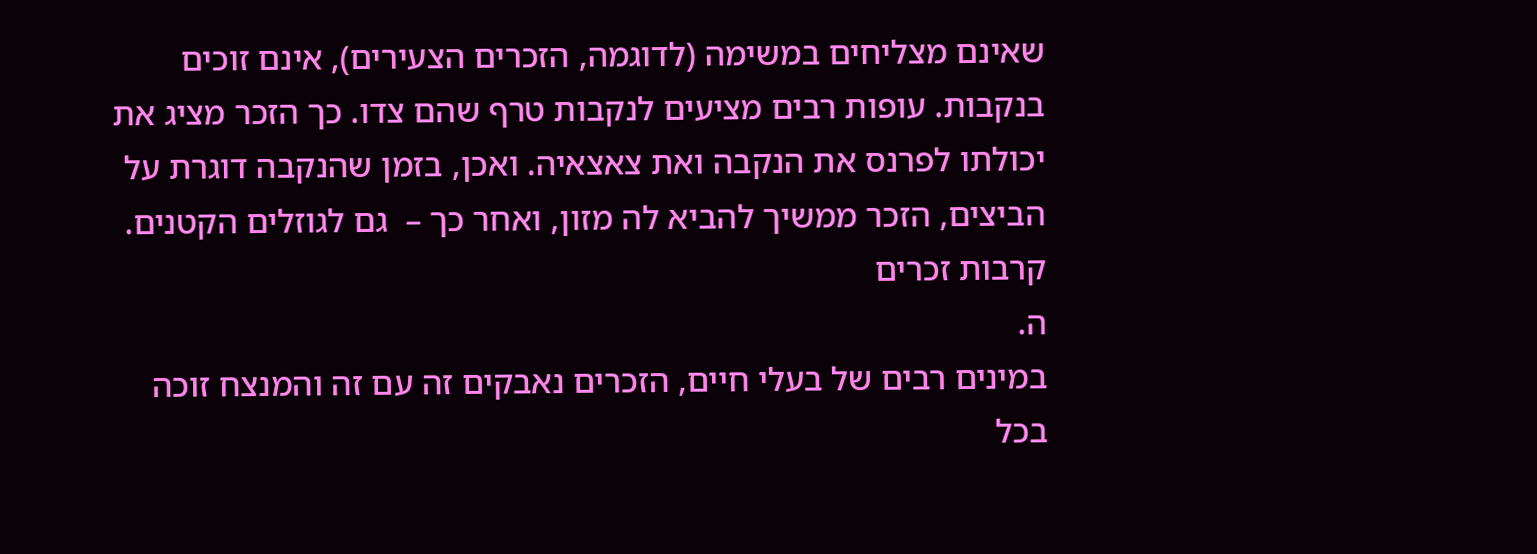שאינם מצליחים במשימה (לדוגמה, הזכרים הצעירים), אינם זוכים בנקבות. עופות רבים מציעים לנקבות טרף שהם צדו. כך הזכר מציג את יכולתו לפרנס את הנקבה ואת צאצאיה. ואכן, בזמן שהנקבה דוגרת על הביצים, הזכר ממשיך להביא לה מזון, ואחר כך –  גם לגוזלים הקטנים.
קרבות זכרים
ה.
במינים רבים של בעלי חיים, הזכרים נאבקים זה עם זה והמנצח זוכה בכל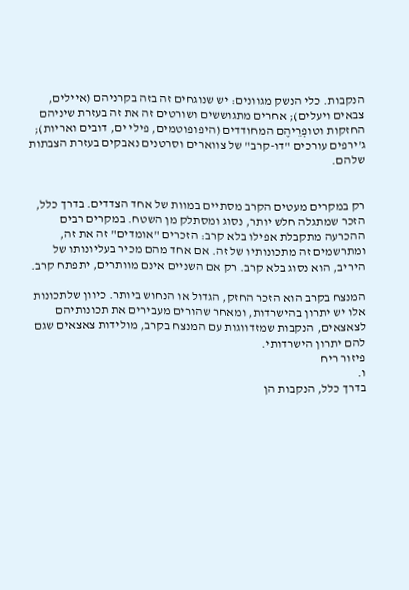הנקבות. כלי הנשק מגוונים: יש שנוגחים זה בזה בקרניהם (איילים, צבאים ויעלים); אחרים מתגוששים ושורטים זה את זה בעזרת שיניהם החזקות וטופְרֵיהֶם המחודדים (היפופוטמים, פילי ים, דובים ואריות); ג'ירפים עורכים "דו-קרב" של צווארים וסרטנים נאבקים בעזרת הצבתות שלהם.


רק במקרים מעטים הקרב מסתיים במוות של אחד הצדדים. בדרך כלל, הזכר שמתגלה חלש יותר, נסוג ומסתלק מן השטח. במקרים רבים ההכרעה מתקבלת אפילו בלא קרב: הזכרים "אומדים" זה את זה, ומתרשמים זה מתכונותיו של זה. אם אחד מהם מכיר בעליונותו של היריב, הוא נסוג בלא קרב. רק אם השניים אינם מוותרים, יתפתח קרב.

המנצח בקרב הוא הזכר החזק, הגדול או הנחוש ביותר. כיוון שלתכונות אלו יש יתרון בהישרדות, ומאחר שהורים מעבירים את תכונותיהם לצאצאים, הנקבות שמזדווגות עם המנצח בקרב, מולידות צאצאים שגם להם יתרון הישרדותי.
פיזור ריח
ו.
בדרך כלל, הנקבות הן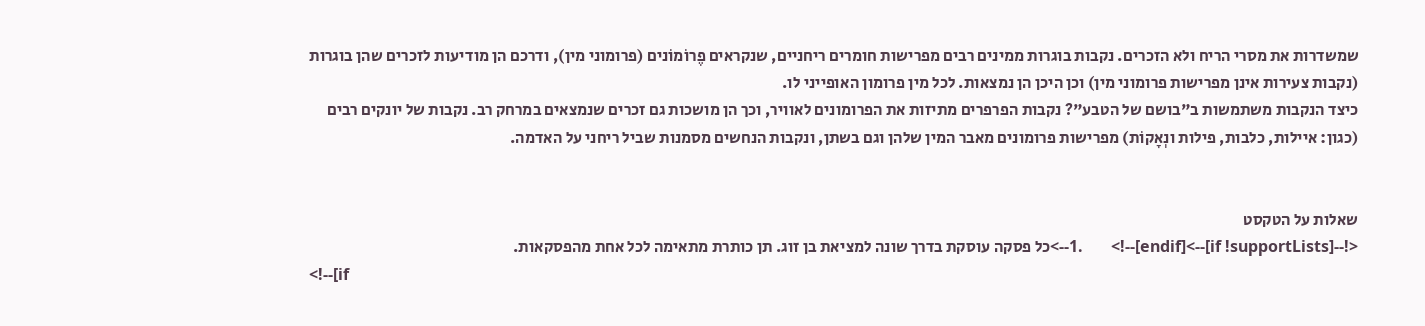שמשדרות את מסרי הריח ולא הזכרים. נקבות בוגרות ממינים רבים מפרישות חומרים ריחניים, שנקראים פֶרוֹמוֹנים (פרומוני מין), ודרכם הן מודיעות לזכרים שהן בוגרות (נקבות צעירות אינן מפרישות פרומוני מין) וכן היכן הן נמצאות. לכל מין פרומון האופייני לו.
כיצד הנקבות משתמשות ב"בושם של הטבע"? נקבות הפרפרים מתיזות את הפרומונים לאוויר, וכך הן מושכות גם זכרים שנמצאים במרחק רב. נקבות של יונקים רבים (כגון: איילות, כלבות, פילות ונְאָקוֹת) מפרישות פרומונים מאבר המין שלהן וגם בשתן, ונקבות הנחשים מסמנות שביל ריחני על האדמה.


שאלות על הטקסט
<!--[if !supportLists]-->1.       <!--[endif]-->כל פסקה עוסקת בדרך שונה למציאת בן זוג. תן כותרת מתאימה לכל אחת מהפסקאות.
<!--[if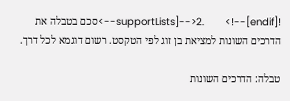!supportLists]-->2.       <!--[endif]-->סכם בטבלה את הדרכים השונות למציאת בן זוג לפי הטקסט. רשום דוגמא לכל דרך.

טבלה: הדרכים השונות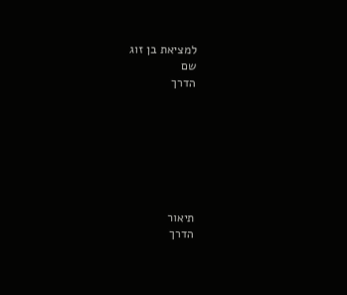למציאת בן זוג
שם
הדרך







תיאור
הדרך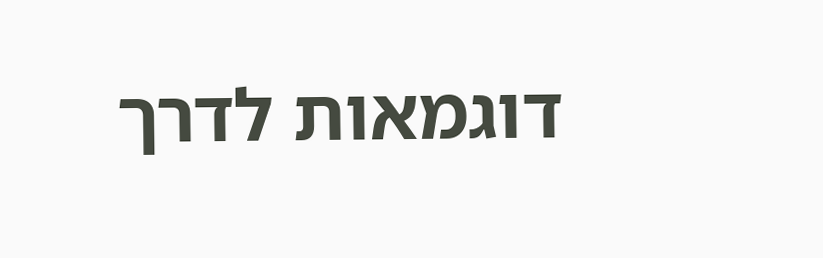דוגמאות לדרך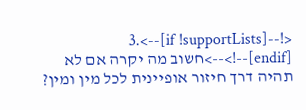<!--[if !supportLists]-->3.       <!--[endif]-->חשוב מה יקרה אם לא תהיה דרך חיזור אופיינית לכל מין ומין?